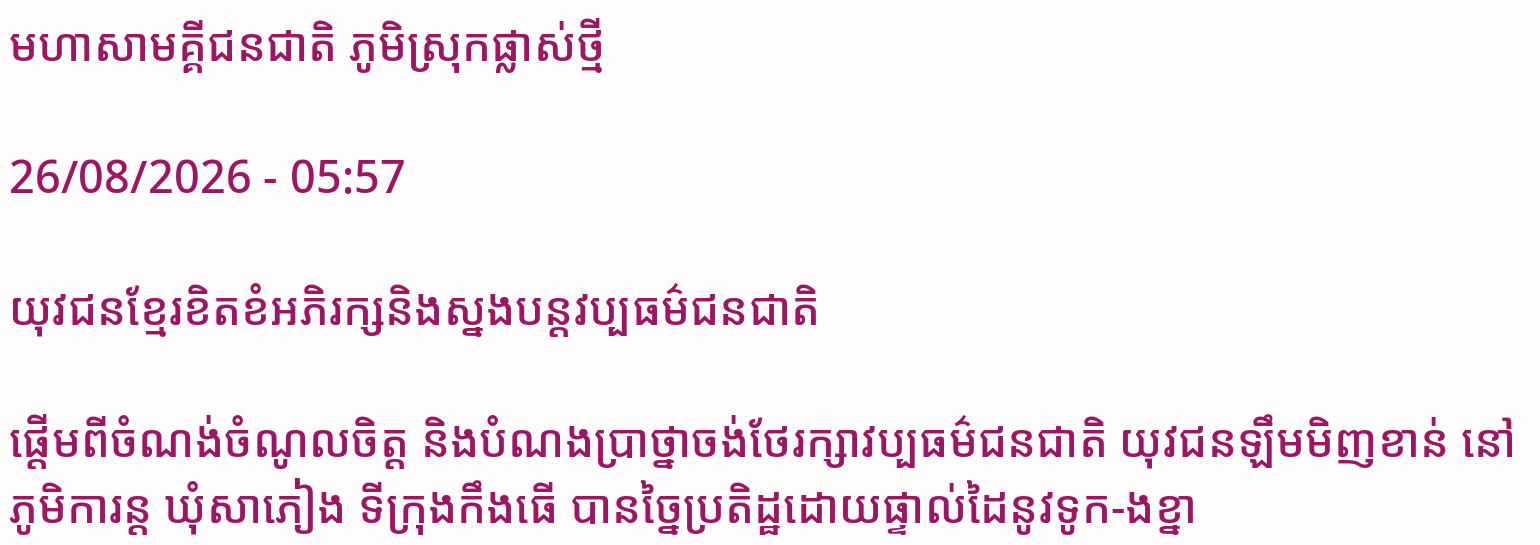មហាសាមគ្គីជនជាតិ ភូមិស្រុកផ្លាស់ថ្មី

26/08/2026 - 05:57

យុវជនខ្មែរខិតខំអភិរក្សនិងស្នងបន្តវប្បធម៌ជនជាតិ

ផ្តើមពីចំណង់ចំណូលចិត្ត និងបំណងប្រាថ្នាចង់ថែរក្សាវប្បធម៌ជនជាតិ យុវជនឡឹមមិញខាន់ នៅភូមិការន្ត ឃុំសាភៀង ទីក្រុងកឹងធើ បានច្នៃប្រតិដ្ឋដោយផ្ទាល់ដៃនូវទូក-ងខ្នា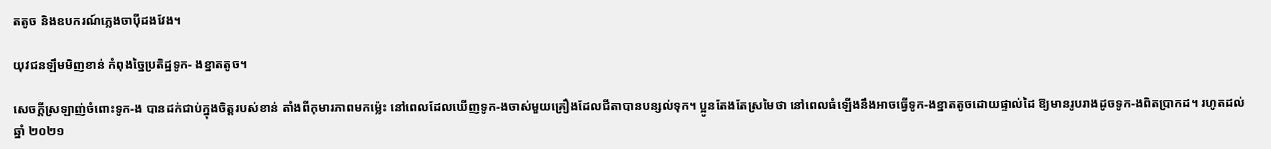តតូច និងឧបករណ៍ភ្លេងចាប៉ីដងវែង។

យុវជនឡឹមមិញខាន់ កំពុងច្នៃប្រតិដ្ឋទូក- ងខ្នាតតូច។

សេចក្តីស្រឡាញ់ចំពោះទូក-ង បានដក់ជាប់ក្នុងចិត្តរបស់ខាន់ តាំងពីកុមារភាពមកម្ល៉េះ នៅពេលដែលឃើញទូក-ងចាស់មួយគ្រឿងដែលជីតាបានបន្សល់ទុក។ ប្អូនតែងតែស្រមៃថា នៅពេលធំឡើងនឹងអាចធ្វើទូក-ងខ្នាតតូចដោយផ្ទាល់ដៃ ឱ្យមានរូបរាងដូចទូក-ងពិតប្រាកដ។ រហូតដល់ឆ្នាំ ២០២១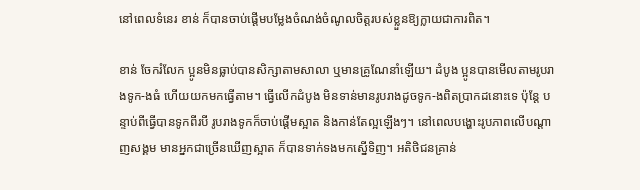នៅពេលទំនេរ ខាន់ ក៏បានចាប់ផ្តើមបម្លែងចំណង់ចំណូលចិត្តរបស់ខ្លួនឱ្យក្លាយជាការពិត។

ខាន់ ចែករំលែក ប្អូនមិនធ្លាប់បានសិក្សាតាមសាលា ឬមានគ្រូណែនាំឡើយ។ ដំបូង ប្អូនបានមើលតាមរូបរាងទូក-ងធំ ហើយយកមកធ្វើតាម។ ធ្វើលើកដំបូង មិនទាន់មានរូបរាងដូចទូក-ងពិតប្រាកដនោះទេ ប៉ុន្តែ បន្ទាប់ពីធ្វើបានទូកពីរបី រូបរាងទូកក៏ចាប់ផ្តើមស្អាត និងកាន់តែល្អឡើងៗ។ នៅពេលបង្ហោះរូបភាពលើបណ្តាញសង្គម មានអ្នកជាច្រើនឃើញស្អាត ក៏បានទាក់ទងមកស្នើទិញ។ អតិថិជនគ្រាន់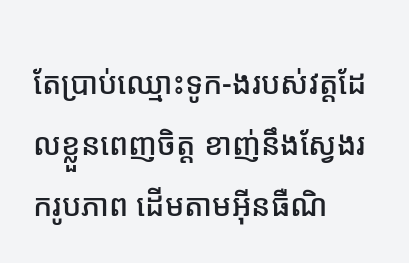តែប្រាប់ឈ្មោះទូក-ងរបស់វត្តដែលខ្លួនពេញចិត្ត ខាញ់នឹងស្វែងរករូបភាព ដើមតាមអ៊ីនធឺណិ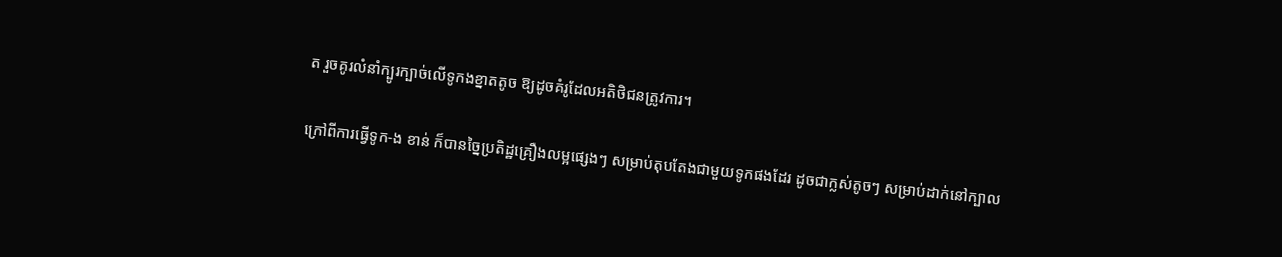ត រួចគូរលំនាំក្បូរក្បាច់លើទូកងខ្នាតតូច ឱ្យដូចគំរូដែលអតិថិជនត្រូវការ។

ក្រៅពីការធ្វើទូក-ង ខាន់ ក៏បានច្នៃប្រតិដ្ឋគ្រឿងលម្អផ្សេងៗ សម្រាប់តុបតែងជាមួយទូកផងដែរ ដូចជាក្លស់តូចៗ សម្រាប់ដាក់នៅក្បាល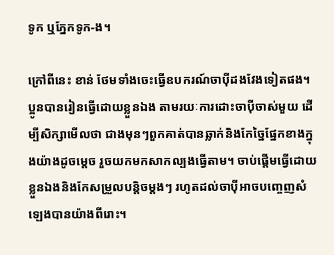ទូក ឬភ្នែកទូក-ង។

ក្រៅពីនេះ ខាន់ ថែមទាំងចេះធ្វើឧបករណ៍ចាប៉ីដងវែងទៀតផង។ ប្អូនបានរៀនធ្វើដោយខ្លួនឯង តាមរយៈការដោះចាប៉ីចាស់មួយ ដើម្បីសិក្សាមើលថា ជាងមុនៗពួកគាត់បានឆ្លាក់និងកែច្នៃផ្នែកខាងក្នុងយ៉ាងដូចម្តេច រួចយកមកសាកល្បងធ្វើតាម។ ចាប់ផ្ដើមធ្វើដោយខ្លួនឯងនិងកែសម្រួលបន្តិចម្ដងៗ រហូតដល់ចាប៉ីអាចបញ្ចេញសំឡេងបានយ៉ាងពីរោះ។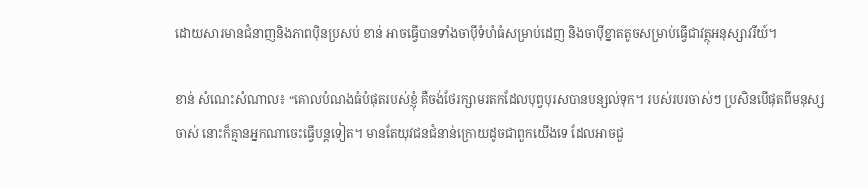ដោយសារមានជំនាញនិងភាពប៉ិនប្រសប់ ខាន់ អាចធ្វើបានទាំងចាប៉ីទំហំធំសម្រាប់ដេញ និងចាប៉ីខ្នាតតូចសម្រាប់ធ្វើជាវត្ថុអនុស្សាវរីយ៍។

ខាន់ សំណេះសំណាល៖ “គោលបំណងធំបំផុតរបស់ខ្ញុំ គឺចង់ថែរក្សាមរតកដែលបុព្វបុរសបានបន្សល់ទុក។ របស់របរចាស់ៗ ប្រសិនបើផុតពីមនុស្សចាស់ នោះក៏គ្មានអ្នកណាចេះធ្វើបន្តទៀត។ មានតែយុវជនជំនាន់ក្រោយដូចជាពួកយើងទេ ដែលអាចជួ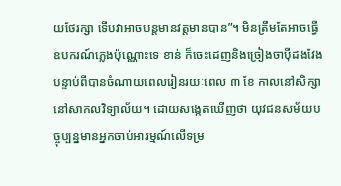យថែរក្សា ទើបវាអាចបន្តមានវត្តមានបាន”។ មិនត្រឹមតែអាចធ្វើឧបករណ៍ភ្លេងប៉ុណ្ណោះទេ ខាន់ ក៏ចេះដេញនិងច្រៀងចាប៉ីដងវែង បន្ទាប់ពីបានចំណាយពេលរៀនរយៈពេល ៣ ខែ កាលនៅសិក្សានៅសាកលវិទ្យាល័យ។ ដោយសង្កេតឃើញថា យុវជនសម័យបច្ចុប្បន្នមានអ្នកចាប់អារម្មណ៍លើទម្រ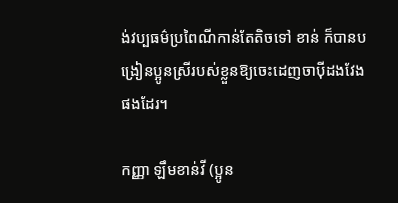ង់វប្បធម៌ប្រពៃណីកាន់តែតិចទៅ ខាន់ ក៏បានបង្រៀនប្អូនស្រីរបស់ខ្លួនឱ្យចេះដេញចាប៉ីដងវែងផងដែរ។

កញ្ញា ឡឹមខាន់វី (ប្អូន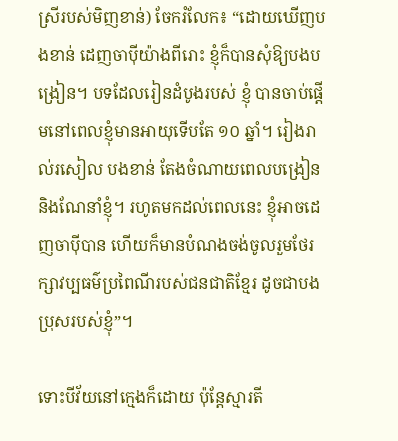ស្រីរបស់មិញខាន់) ចែករំលែក៖ “ដោយឃើញបងខាន់ ដេញចាប៉ីយ៉ាងពីរោះ ខ្ញុំក៏បានសុំឱ្យបងបង្រៀន។ បទដែលរៀនដំបូងរបស់ ខ្ញុំ បានចាប់ផ្តើមនៅពេលខ្ញុំមានអាយុទើបតែ ១០ ឆ្នាំ។ រៀងរាល់រសៀល បងខាន់ តែងចំណាយពេលបង្រៀននិងណែនាំខ្ញុំ។ រហូតមកដល់ពេលនេះ ខ្ញុំអាចដេញចាប៉ីបាន ហើយក៏មានបំណងចង់ចូលរួមថែរក្សាវប្បធម៌ប្រពៃណីរបស់ជនជាតិខ្មែរ ដូចជាបងប្រុសរបស់ខ្ញុំ”។

ទោះបីវ័យនៅក្មេងក៏ដោយ ប៉ុន្តែស្មារតី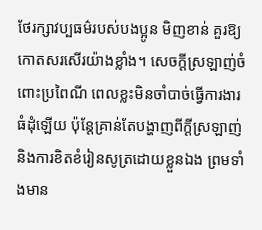ថែរក្សាវប្បធម៌របស់បងប្អូន មិញខាន់ គួរឱ្យកោតសរសើរយ៉ាងខ្លាំង។ សេចក្តីស្រឡាញ់ចំពោះប្រពៃណី ពេលខ្លះមិនចាំបាច់ធ្វើការងារធំដុំឡើយ ប៉ុន្តែគ្រាន់តែបង្ហាញពីក្ដីស្រឡាញ់ និងការខិតខំរៀនសូត្រដោយខ្លួនឯង ព្រមទាំងមាន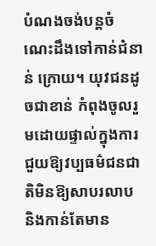បំណងចង់បន្តចំណេះដឹងទៅកាន់ជំនាន់ ក្រោយ។ យុវជនដូចជាខាន់ កំពុងចូលរួមដោយផ្ទាល់ក្នុងការជួយឱ្យវប្បធម៌ជនជាតិមិនឱ្យសាបរលាប និងកាន់តែមាន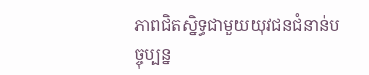ភាពជិតស្និទ្ធជាមួយយុវជនជំនាន់បច្ចុប្បន្ន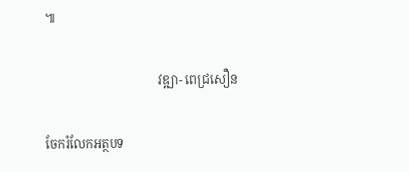៕

                                    វឌ្ឍា- ពេជ្រសឿន

ចែករំលែកអត្ថបទ